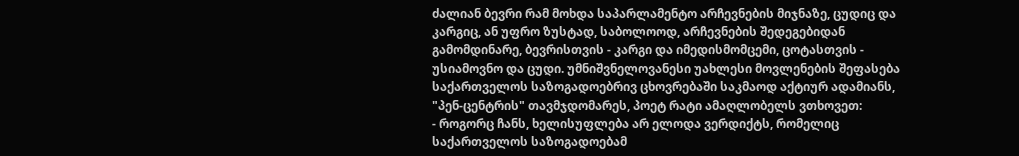ძალიან ბევრი რამ მოხდა საპარლამენტო არჩევნების მიჯნაზე, ცუდიც და კარგიც, ან უფრო ზუსტად, საბოლოოდ, არჩევნების შედეგებიდან გამომდინარე, ბევრისთვის - კარგი და იმედისმომცემი, ცოტასთვის - უსიამოვნო და ცუდი. უმნიშვნელოვანესი უახლესი მოვლენების შეფასება საქართველოს საზოგადოებრივ ცხოვრებაში საკმაოდ აქტიურ ადამიანს, "პენ-ცენტრის" თავმჯდომარეს, პოეტ რატი ამაღლობელს ვთხოვეთ:
- როგორც ჩანს, ხელისუფლება არ ელოდა ვერდიქტს, რომელიც საქართველოს საზოგადოებამ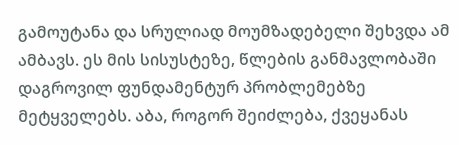გამოუტანა და სრულიად მოუმზადებელი შეხვდა ამ ამბავს. ეს მის სისუსტეზე, წლების განმავლობაში დაგროვილ ფუნდამენტურ პრობლემებზე მეტყველებს. აბა, როგორ შეიძლება, ქვეყანას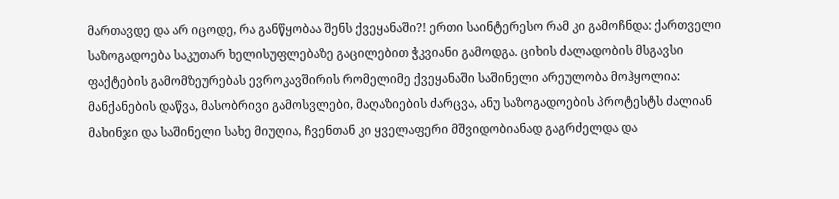მართავდე და არ იცოდე, რა განწყობაა შენს ქვეყანაში?! ერთი საინტერესო რამ კი გამოჩნდა: ქართველი საზოგადოება საკუთარ ხელისუფლებაზე გაცილებით ჭკვიანი გამოდგა. ციხის ძალადობის მსგავსი ფაქტების გამომზეურებას ევროკავშირის რომელიმე ქვეყანაში საშინელი არეულობა მოჰყოლია: მანქანების დაწვა, მასობრივი გამოსვლები, მაღაზიების ძარცვა, ანუ საზოგადოების პროტესტს ძალიან მახინჯი და საშინელი სახე მიუღია, ჩვენთან კი ყველაფერი მშვიდობიანად გაგრძელდა და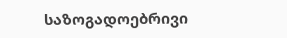საზოგადოებრივი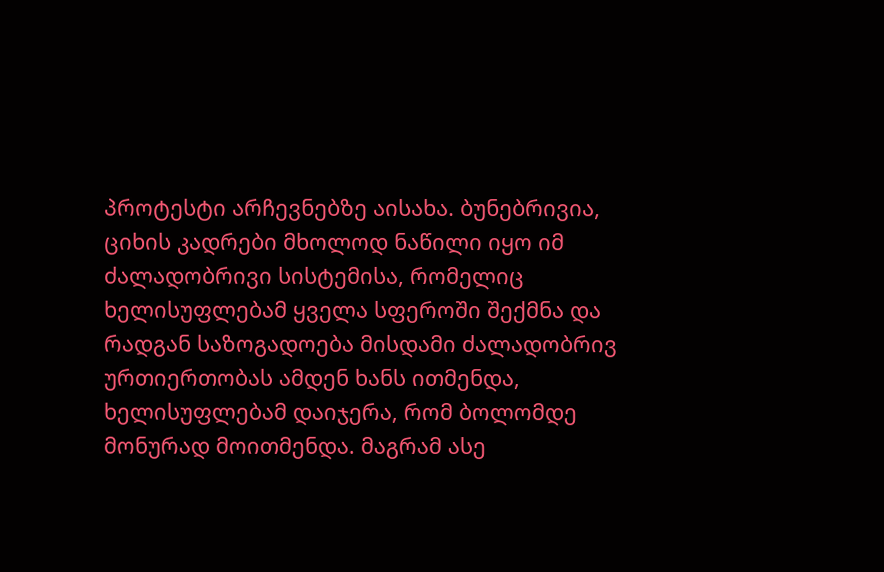პროტესტი არჩევნებზე აისახა. ბუნებრივია, ციხის კადრები მხოლოდ ნაწილი იყო იმ ძალადობრივი სისტემისა, რომელიც ხელისუფლებამ ყველა სფეროში შექმნა და რადგან საზოგადოება მისდამი ძალადობრივ ურთიერთობას ამდენ ხანს ითმენდა, ხელისუფლებამ დაიჯერა, რომ ბოლომდე მონურად მოითმენდა. მაგრამ ასე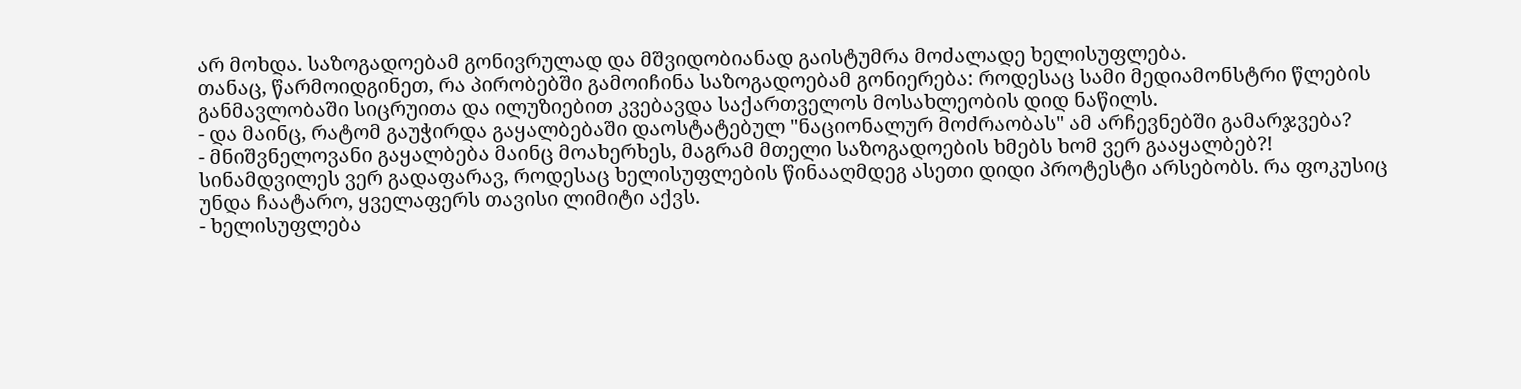არ მოხდა. საზოგადოებამ გონივრულად და მშვიდობიანად გაისტუმრა მოძალადე ხელისუფლება.
თანაც, წარმოიდგინეთ, რა პირობებში გამოიჩინა საზოგადოებამ გონიერება: როდესაც სამი მედიამონსტრი წლების განმავლობაში სიცრუითა და ილუზიებით კვებავდა საქართველოს მოსახლეობის დიდ ნაწილს.
- და მაინც, რატომ გაუჭირდა გაყალბებაში დაოსტატებულ "ნაციონალურ მოძრაობას" ამ არჩევნებში გამარჯვება?
- მნიშვნელოვანი გაყალბება მაინც მოახერხეს, მაგრამ მთელი საზოგადოების ხმებს ხომ ვერ გააყალბებ?! სინამდვილეს ვერ გადაფარავ, როდესაც ხელისუფლების წინააღმდეგ ასეთი დიდი პროტესტი არსებობს. რა ფოკუსიც უნდა ჩაატარო, ყველაფერს თავისი ლიმიტი აქვს.
- ხელისუფლება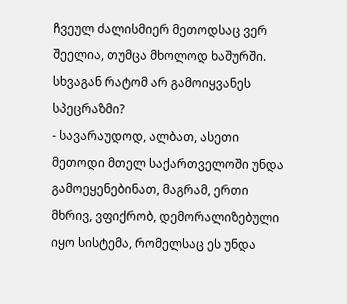ჩვეულ ძალისმიერ მეთოდსაც ვერ შეელია, თუმცა მხოლოდ ხაშურში. სხვაგან რატომ არ გამოიყვანეს სპეცრაზმი?
- სავარაუდოდ, ალბათ, ასეთი მეთოდი მთელ საქართველოში უნდა გამოეყენებინათ, მაგრამ, ერთი მხრივ, ვფიქრობ, დემორალიზებული იყო სისტემა, რომელსაც ეს უნდა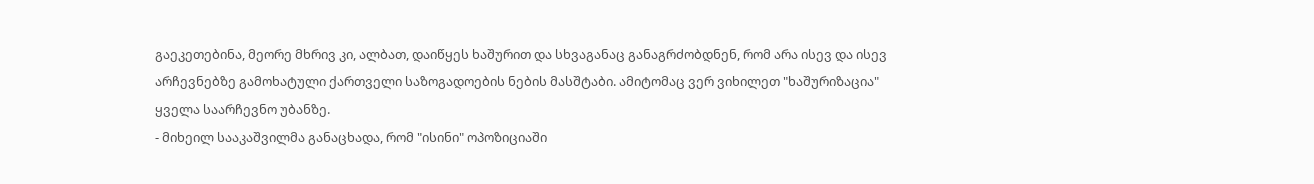გაეკეთებინა, მეორე მხრივ კი, ალბათ, დაიწყეს ხაშურით და სხვაგანაც განაგრძობდნენ, რომ არა ისევ და ისევ არჩევნებზე გამოხატული ქართველი საზოგადოების ნების მასშტაბი. ამიტომაც ვერ ვიხილეთ "ხაშურიზაცია" ყველა საარჩევნო უბანზე.
- მიხეილ სააკაშვილმა განაცხადა, რომ "ისინი" ოპოზიციაში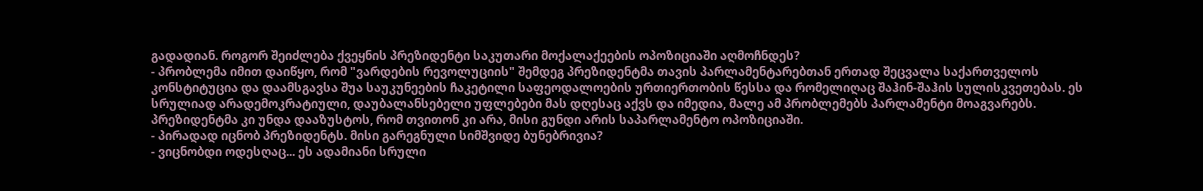გადადიან. როგორ შეიძლება ქვეყნის პრეზიდენტი საკუთარი მოქალაქეების ოპოზიციაში აღმოჩნდეს?
- პრობლემა იმით დაიწყო, რომ "ვარდების რევოლუციის" შემდეგ პრეზიდენტმა თავის პარლამენტარებთან ერთად შეცვალა საქართველოს კონსტიტუცია და დაამსგავსა შუა საუკუნეების ჩაკეტილი საფეოდალოების ურთიერთობის წესსა და რომელიღაც შაჰინ-შაჰის სულისკვეთებას. ეს სრულიად არადემოკრატიული, დაუბალანსებელი უფლებები მას დღესაც აქვს და იმედია, მალე ამ პრობლემებს პარლამენტი მოაგვარებს. პრეზიდენტმა კი უნდა დააზუსტოს, რომ თვითონ კი არა, მისი გუნდი არის საპარლამენტო ოპოზიციაში.
- პირადად იცნობ პრეზიდენტს. მისი გარეგნული სიმშვიდე ბუნებრივია?
- ვიცნობდი ოდესღაც... ეს ადამიანი სრული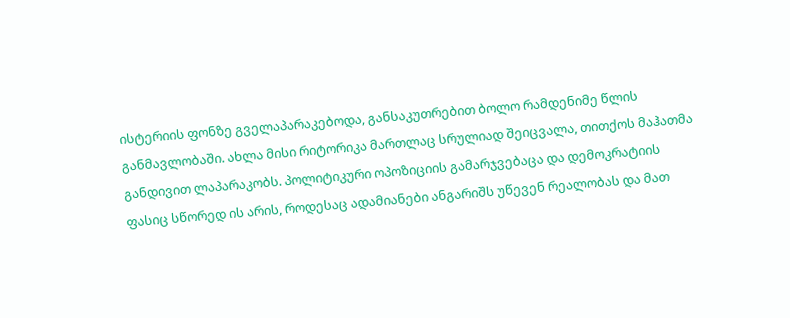ისტერიის ფონზე გველაპარაკებოდა, განსაკუთრებით ბოლო რამდენიმე წლის განმავლობაში. ახლა მისი რიტორიკა მართლაც სრულიად შეიცვალა, თითქოს მაჰათმა განდივით ლაპარაკობს. პოლიტიკური ოპოზიციის გამარჯვებაცა და დემოკრატიის ფასიც სწორედ ის არის, როდესაც ადამიანები ანგარიშს უწევენ რეალობას და მათ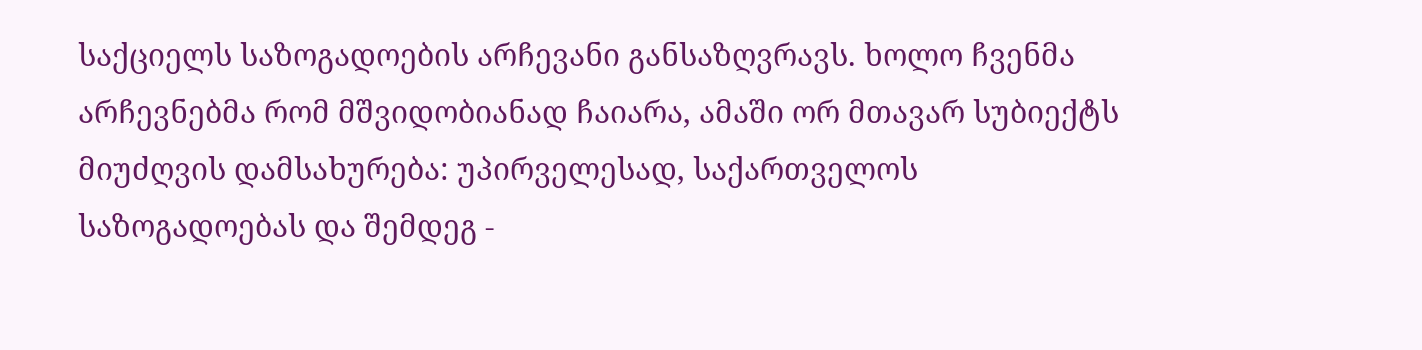საქციელს საზოგადოების არჩევანი განსაზღვრავს. ხოლო ჩვენმა არჩევნებმა რომ მშვიდობიანად ჩაიარა, ამაში ორ მთავარ სუბიექტს მიუძღვის დამსახურება: უპირველესად, საქართველოს საზოგადოებას და შემდეგ -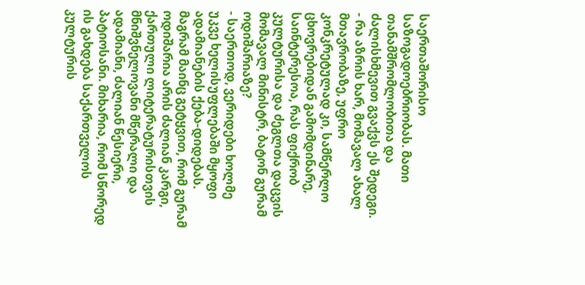საერთაშორისო საზოგადოებრიობას. მათი თანამშრომლობითა და ძალისხმევით გვაქვს ეს შედეგი.
- რა აზრის ხარ, მომავალ ახალ მთავრობაზე, უფრო კონკრეტულად კი, სამწერლო ცხოვრებიდან გამომდინარე, საინტერესოა, რას ფიქრობ კულტურისა და ძეგლთა დაცვის მომავალ მინისტრ, ბატონ გურამ ოდიშარიაზე?
- საერთოდ, ვერიდები ხოლმე უკვე ხელისუფლებაში მყოფი ადამიანების ქება-დიდებას. მაგრამ მაინც გეტყვით, რომ გურამ ოდიშარია არის ძალიან კარგი, ქართული ლიტერატურისთვის მნიშვნელოვანი მწერალი და ადამიანი, ძალიან წესიერი, პატიოსანი. მიხარია, რომ სწორედ ის გახდება საქართველოს კულტურის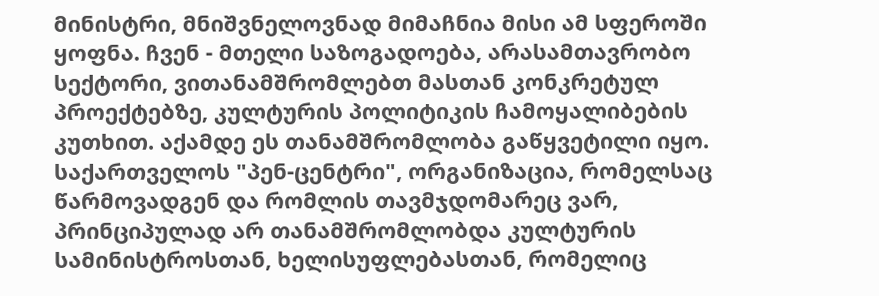მინისტრი, მნიშვნელოვნად მიმაჩნია მისი ამ სფეროში ყოფნა. ჩვენ - მთელი საზოგადოება, არასამთავრობო სექტორი, ვითანამშრომლებთ მასთან კონკრეტულ პროექტებზე, კულტურის პოლიტიკის ჩამოყალიბების კუთხით. აქამდე ეს თანამშრომლობა გაწყვეტილი იყო. საქართველოს "პენ-ცენტრი", ორგანიზაცია, რომელსაც წარმოვადგენ და რომლის თავმჯდომარეც ვარ, პრინციპულად არ თანამშრომლობდა კულტურის სამინისტროსთან, ხელისუფლებასთან, რომელიც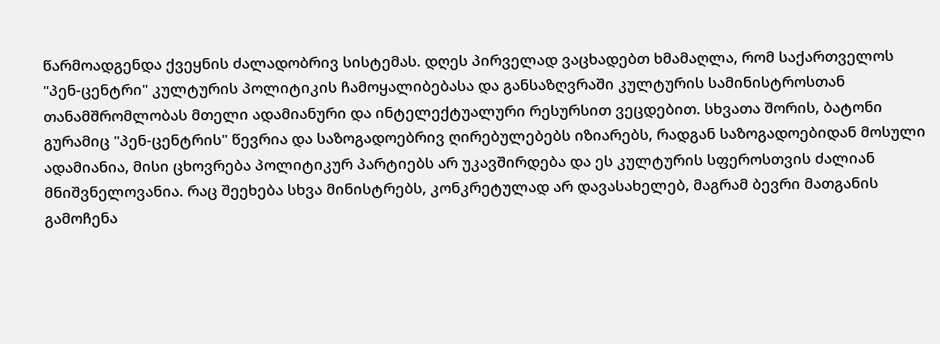წარმოადგენდა ქვეყნის ძალადობრივ სისტემას. დღეს პირველად ვაცხადებთ ხმამაღლა, რომ საქართველოს "პენ-ცენტრი" კულტურის პოლიტიკის ჩამოყალიბებასა და განსაზღვრაში კულტურის სამინისტროსთან თანამშრომლობას მთელი ადამიანური და ინტელექტუალური რესურსით ვეცდებით. სხვათა შორის, ბატონი გურამიც "პენ-ცენტრის" წევრია და საზოგადოებრივ ღირებულებებს იზიარებს, რადგან საზოგადოებიდან მოსული ადამიანია, მისი ცხოვრება პოლიტიკურ პარტიებს არ უკავშირდება და ეს კულტურის სფეროსთვის ძალიან მნიშვნელოვანია. რაც შეეხება სხვა მინისტრებს, კონკრეტულად არ დავასახელებ, მაგრამ ბევრი მათგანის გამოჩენა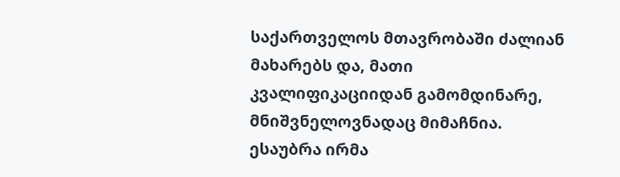საქართველოს მთავრობაში ძალიან მახარებს და, მათი კვალიფიკაციიდან გამომდინარე, მნიშვნელოვნადაც მიმაჩნია.
ესაუბრა ირმა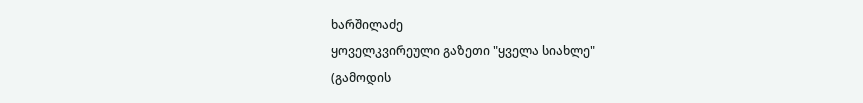ხარშილაძე
ყოველკვირეული გაზეთი "ყველა სიახლე"
(გამოდის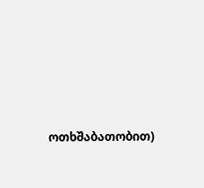ოთხშაბათობით)